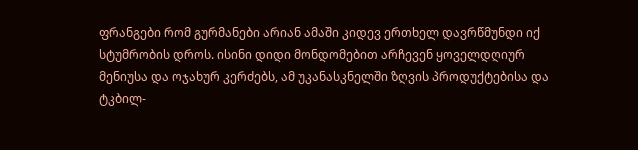ფრანგები რომ გურმანები არიან ამაში კიდევ ერთხელ დავრწმუნდი იქ სტუმრობის დროს. ისინი დიდი მონდომებით არჩევენ ყოველდღიურ მენიუსა და ოჯახურ კერძებს, ამ უკანასკნელში ზღვის პროდუქტებისა და ტკბილ-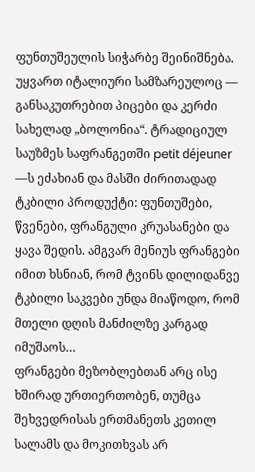ფუნთუშეულის სიჭარბე შეინიშნება. უყვართ იტალიური სამზარეულოც — განსაკუთრებით პიცები და კერძი სახელად „ბოლონია“. ტრადიციულ საუზმეს საფრანგეთში petit déjeuner —ს ეძახიან და მასში ძირითადად ტკბილი პროდუქტი: ფუნთუშები, წვენები, ფრანგული კრუასანები და ყავა შედის. ამგვარ მენიუს ფრანგები იმით ხსნიან, რომ ტვინს დილიდანვე ტკბილი საკვები უნდა მიაწოდო, რომ მთელი დღის მანძილზე კარგად იმუშაოს…
ფრანგები მეზობლებთან არც ისე ხშირად ურთიერთობენ, თუმცა შეხვედრისას ერთმანეთს კეთილ სალამს და მოკითხვას არ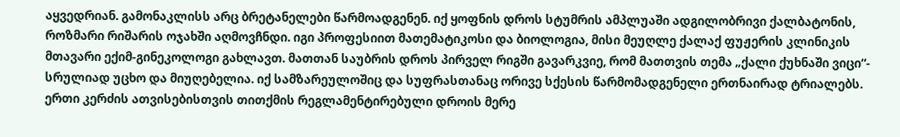აყვედრიან. გამონაკლისს არც ბრეტანელები წარმოადგენენ. იქ ყოფნის დროს სტუმრის ამპლუაში ადგილობრივი ქალბატონის, როზმარი რიშარის ოჯახში აღმოვჩნდი. იგი პროფესიით მათემატიკოსი და ბიოლოგია, მისი მეუღლე ქალაქ ფუჟერის კლინიკის მთავარი ექიმ-გინეკოლოგი გახლავთ. მათთან საუბრის დროს პირველ რიგში გავარკვიე, რომ მათთვის თემა „ქალი ქუხნაში ვიცი“- სრულიად უცხო და მიუღებელია. იქ სამზარეულოშიც და სუფრასთანაც ორივე სქესის წარმომადგენელი ერთნაირად ტრიალებს. ერთი კერძის ათვისებისთვის თითქმის რეგლამენტირებული დროის მერე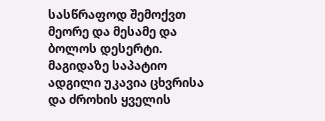სასწრაფოდ შემოქვთ მეორე და მესამე და ბოლოს დესერტი. მაგიდაზე საპატიო ადგილი უკავია ცხვრისა და ძროხის ყველის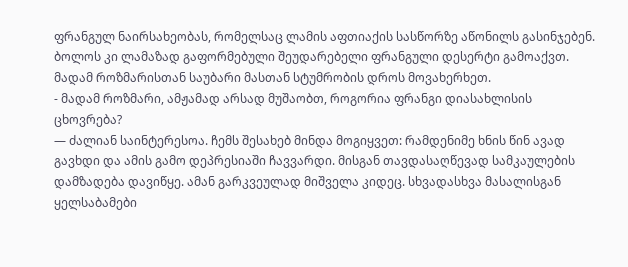ფრანგულ ნაირსახეობას, რომელსაც ლამის აფთიაქის სასწორზე აწონილს გასინჯებენ. ბოლოს კი ლამაზად გაფორმებული შეუდარებელი ფრანგული დესერტი გამოაქვთ.
მადამ როზმარისთან საუბარი მასთან სტუმრობის დროს მოვახერხეთ.
- მადამ როზმარი, ამჟამად არსად მუშაობთ, როგორია ფრანგი დიასახლისის ცხოვრება?
— ძალიან საინტერესოა. ჩემს შესახებ მინდა მოგიყვეთ: რამდენიმე ხნის წინ ავად გავხდი და ამის გამო დეპრესიაში ჩავვარდი. მისგან თავდასაღწევად სამკაულების დამზადება დავიწყე. ამან გარკვეულად მიშველა კიდეც. სხვადასხვა მასალისგან ყელსაბამები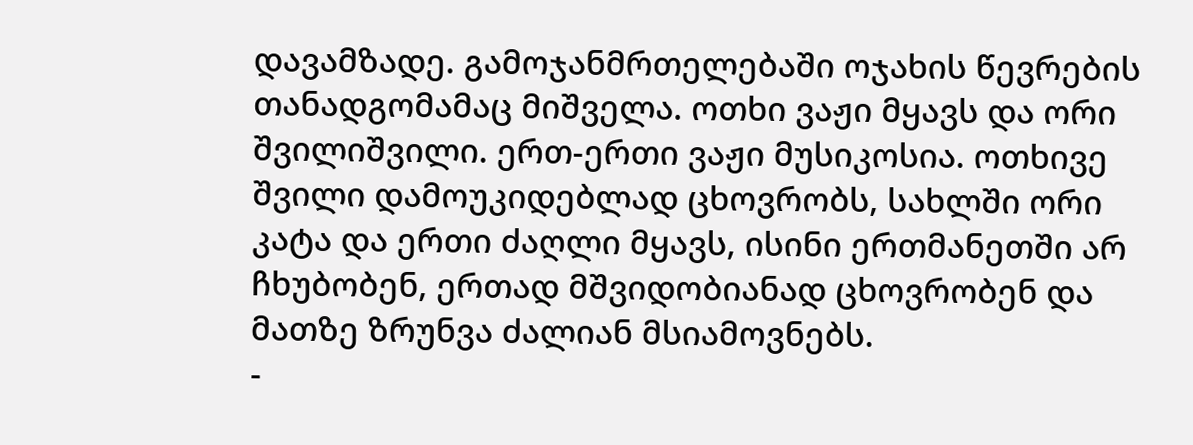დავამზადე. გამოჯანმრთელებაში ოჯახის წევრების თანადგომამაც მიშველა. ოთხი ვაჟი მყავს და ორი შვილიშვილი. ერთ-ერთი ვაჟი მუსიკოსია. ოთხივე შვილი დამოუკიდებლად ცხოვრობს, სახლში ორი კატა და ერთი ძაღლი მყავს, ისინი ერთმანეთში არ ჩხუბობენ, ერთად მშვიდობიანად ცხოვრობენ და მათზე ზრუნვა ძალიან მსიამოვნებს.
-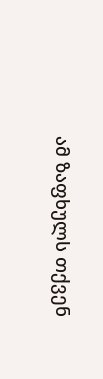ამ ზაფხულს თქვენ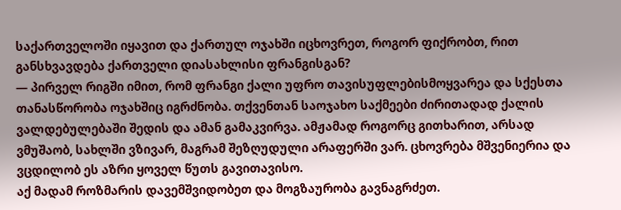საქართველოში იყავით და ქართულ ოჯახში იცხოვრეთ, როგორ ფიქრობთ, რით განსხვავდება ქართველი დიასახლისი ფრანგისგან?
— პირველ რიგში იმით, რომ ფრანგი ქალი უფრო თავისუფლებისმოყვარეა და სქესთა თანასწორობა ოჯახშიც იგრძნობა. თქვენთან საოჯახო საქმეები ძირითადად ქალის ვალდებულებაში შედის და ამან გამაკვირვა. ამჟამად როგორც გითხარით, არსად ვმუშაობ, სახლში ვზივარ, მაგრამ შეზღუდული არაფერში ვარ. ცხოვრება მშვენიერია და ვცდილობ ეს აზრი ყოველ წუთს გავითავისო.
აქ მადამ როზმარის დავემშვიდობეთ და მოგზაურობა გავნაგრძეთ.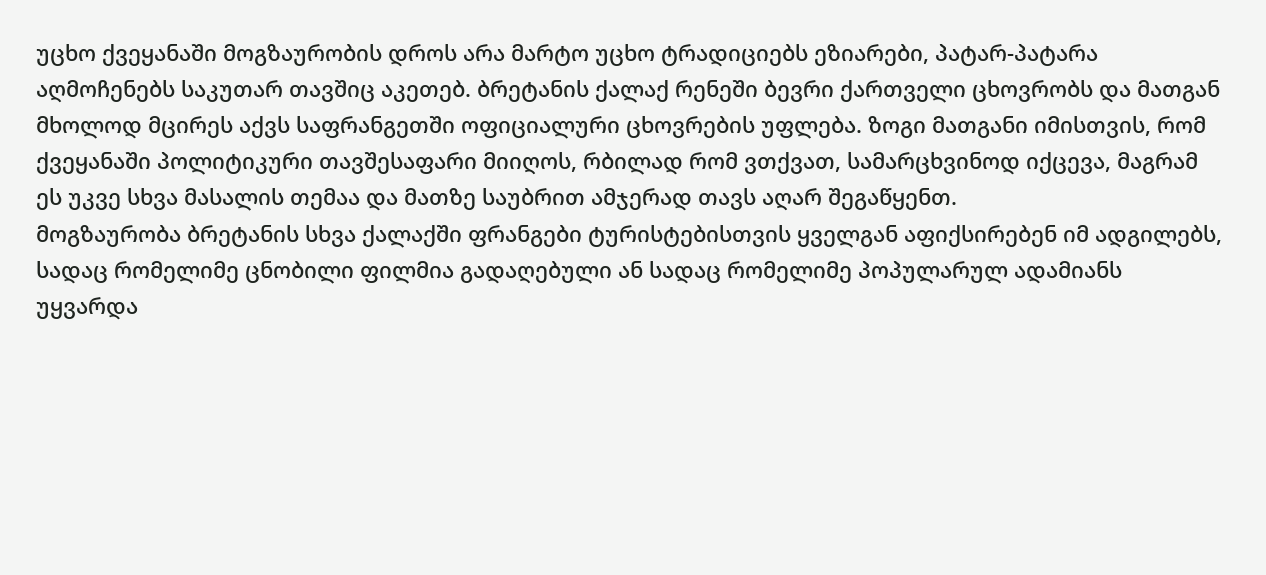უცხო ქვეყანაში მოგზაურობის დროს არა მარტო უცხო ტრადიციებს ეზიარები, პატარ-პატარა აღმოჩენებს საკუთარ თავშიც აკეთებ. ბრეტანის ქალაქ რენეში ბევრი ქართველი ცხოვრობს და მათგან მხოლოდ მცირეს აქვს საფრანგეთში ოფიციალური ცხოვრების უფლება. ზოგი მათგანი იმისთვის, რომ ქვეყანაში პოლიტიკური თავშესაფარი მიიღოს, რბილად რომ ვთქვათ, სამარცხვინოდ იქცევა, მაგრამ ეს უკვე სხვა მასალის თემაა და მათზე საუბრით ამჯერად თავს აღარ შეგაწყენთ.
მოგზაურობა ბრეტანის სხვა ქალაქში ფრანგები ტურისტებისთვის ყველგან აფიქსირებენ იმ ადგილებს, სადაც რომელიმე ცნობილი ფილმია გადაღებული ან სადაც რომელიმე პოპულარულ ადამიანს უყვარდა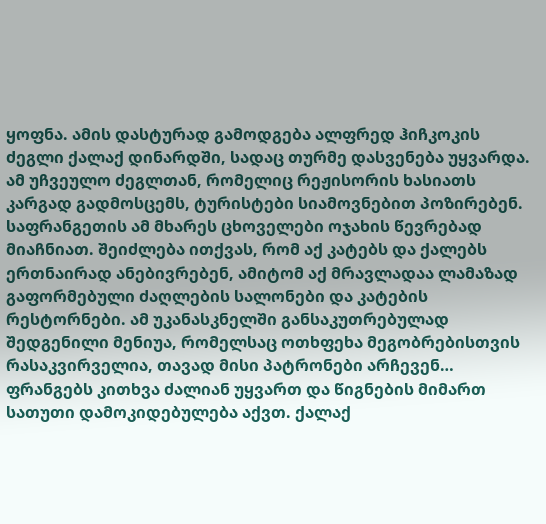ყოფნა. ამის დასტურად გამოდგება ალფრედ ჰიჩკოკის ძეგლი ქალაქ დინარდში, სადაც თურმე დასვენება უყვარდა. ამ უჩვეულო ძეგლთან, რომელიც რეჟისორის ხასიათს კარგად გადმოსცემს, ტურისტები სიამოვნებით პოზირებენ.
საფრანგეთის ამ მხარეს ცხოველები ოჯახის წევრებად მიაჩნიათ. შეიძლება ითქვას, რომ აქ კატებს და ქალებს ერთნაირად ანებივრებენ, ამიტომ აქ მრავლადაა ლამაზად გაფორმებული ძაღლების სალონები და კატების რესტორნები. ამ უკანასკნელში განსაკუთრებულად შედგენილი მენიუა, რომელსაც ოთხფეხა მეგობრებისთვის რასაკვირველია, თავად მისი პატრონები არჩევენ…
ფრანგებს კითხვა ძალიან უყვართ და წიგნების მიმართ სათუთი დამოკიდებულება აქვთ. ქალაქ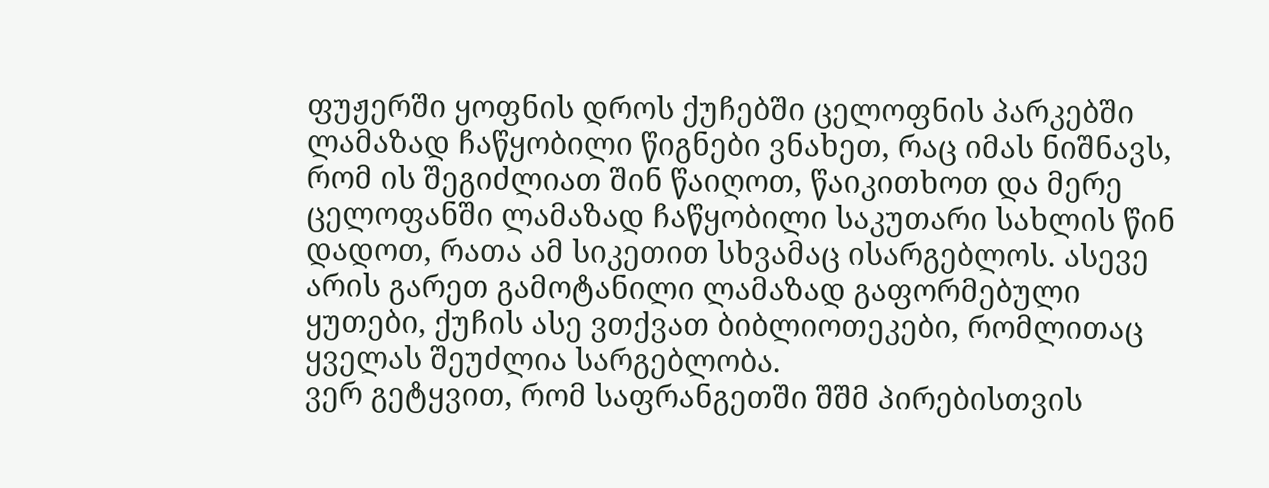ფუჟერში ყოფნის დროს ქუჩებში ცელოფნის პარკებში ლამაზად ჩაწყობილი წიგნები ვნახეთ, რაც იმას ნიშნავს, რომ ის შეგიძლიათ შინ წაიღოთ, წაიკითხოთ და მერე ცელოფანში ლამაზად ჩაწყობილი საკუთარი სახლის წინ დადოთ, რათა ამ სიკეთით სხვამაც ისარგებლოს. ასევე არის გარეთ გამოტანილი ლამაზად გაფორმებული ყუთები, ქუჩის ასე ვთქვათ ბიბლიოთეკები, რომლითაც ყველას შეუძლია სარგებლობა.
ვერ გეტყვით, რომ საფრანგეთში შშმ პირებისთვის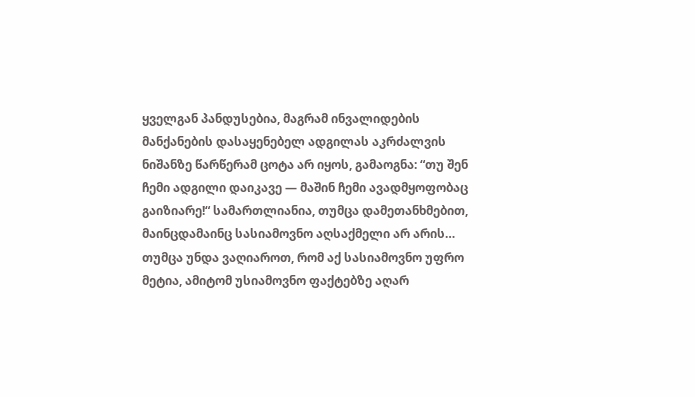ყველგან პანდუსებია, მაგრამ ინვალიდების მანქანების დასაყენებელ ადგილას აკრძალვის ნიშანზე წარწერამ ცოტა არ იყოს, გამაოგნა: “თუ შენ ჩემი ადგილი დაიკავე — მაშინ ჩემი ავადმყოფობაც გაიზიარე!“ სამართლიანია, თუმცა დამეთანხმებით, მაინცდამაინც სასიამოვნო აღსაქმელი არ არის…
თუმცა უნდა ვაღიაროთ, რომ აქ სასიამოვნო უფრო მეტია, ამიტომ უსიამოვნო ფაქტებზე აღარ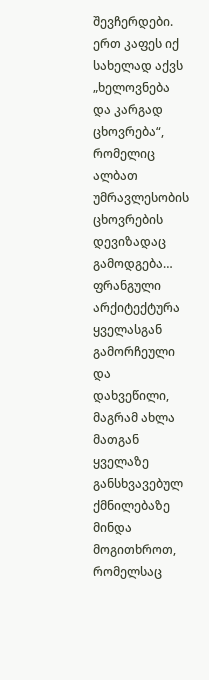შევჩერდები. ერთ კაფეს იქ სახელად აქვს „ხელოვნება და კარგად ცხოვრება“, რომელიც ალბათ უმრავლესობის ცხოვრების დევიზადაც გამოდგება…
ფრანგული არქიტექტურა ყველასგან გამორჩეული და დახვეწილი, მაგრამ ახლა მათგან ყველაზე განსხვავებულ ქმნილებაზე მინდა მოგითხროთ, რომელსაც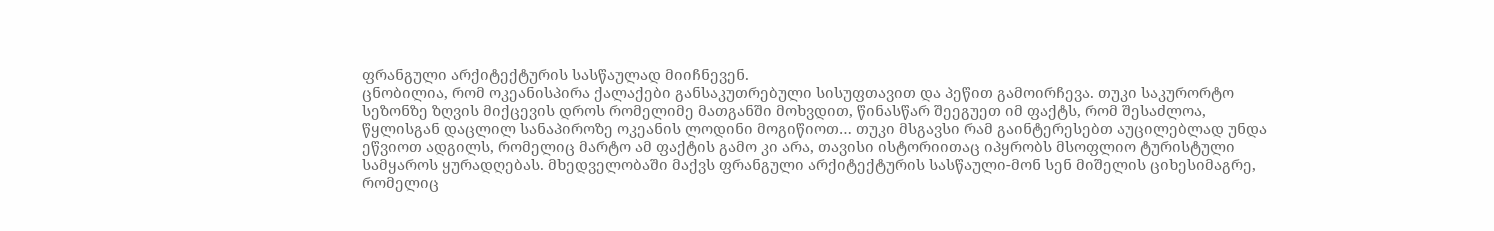ფრანგული არქიტექტურის სასწაულად მიიჩნევენ.
ცნობილია, რომ ოკეანისპირა ქალაქები განსაკუთრებული სისუფთავით და პეწით გამოირჩევა. თუკი საკურორტო სეზონზე ზღვის მიქცევის დროს რომელიმე მათგანში მოხვდით, წინასწარ შეეგუეთ იმ ფაქტს, რომ შესაძლოა, წყლისგან დაცლილ სანაპიროზე ოკეანის ლოდინი მოგიწიოთ… თუკი მსგავსი რამ გაინტერესებთ აუცილებლად უნდა ეწვიოთ ადგილს, რომელიც მარტო ამ ფაქტის გამო კი არა, თავისი ისტორიითაც იპყრობს მსოფლიო ტურისტული სამყაროს ყურადღებას. მხედველობაში მაქვს ფრანგული არქიტექტურის სასწაული-მონ სენ მიშელის ციხესიმაგრე, რომელიც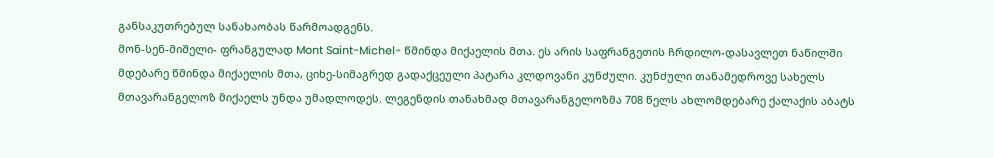განსაკუთრებულ სანახაობას წარმოადგენს.
მონ-სენ-მიშელი- ფრანგულად Mont Saint-Michel- წმინდა მიქაელის მთა. ეს არის საფრანგეთის ჩრდილო-დასავლეთ ნაწილში მდებარე წმინდა მიქაელის მთა, ციხე-სიმაგრედ გადაქცეული პატარა კლდოვანი კუნძული. კუნძული თანამედროვე სახელს მთავარანგელოზ მიქაელს უნდა უმადლოდეს. ლეგენდის თანახმად მთავარანგელოზმა 708 წელს ახლომდებარე ქალაქის აბატს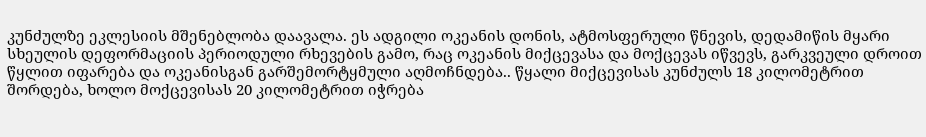კუნძულზე ეკლესიის მშენებლობა დაავალა. ეს ადგილი ოკეანის დონის, ატმოსფერული წნევის, დედამიწის მყარი სხეულის დეფორმაციის პერიოდული რხევების გამო, რაც ოკეანის მიქცევასა და მოქცევას იწვევს, გარკვეული დროით წყლით იფარება და ოკეანისგან გარშემორტყმული აღმოჩნდება.. წყალი მიქცევისას კუნძულს 18 კილომეტრით შორდება, ხოლო მოქცევისას 20 კილომეტრით იჭრება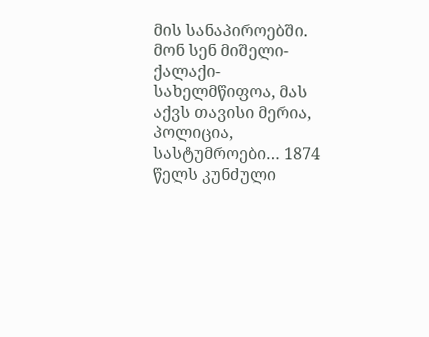მის სანაპიროებში. მონ სენ მიშელი- ქალაქი-სახელმწიფოა, მას აქვს თავისი მერია, პოლიცია, სასტუმროები… 1874 წელს კუნძული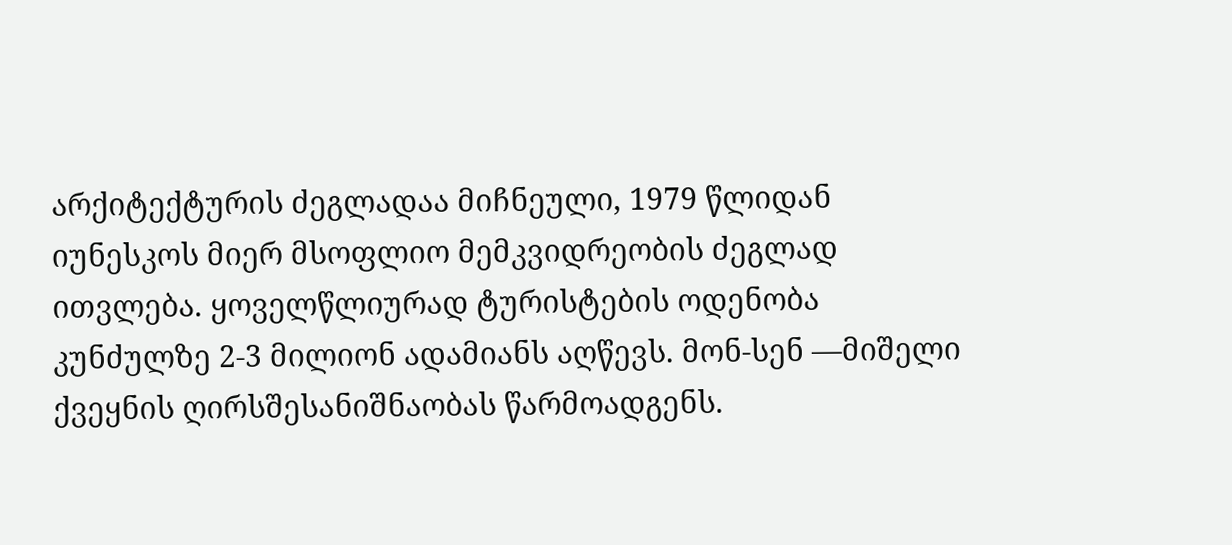არქიტექტურის ძეგლადაა მიჩნეული, 1979 წლიდან იუნესკოს მიერ მსოფლიო მემკვიდრეობის ძეგლად ითვლება. ყოველწლიურად ტურისტების ოდენობა კუნძულზე 2-3 მილიონ ადამიანს აღწევს. მონ-სენ —მიშელი ქვეყნის ღირსშესანიშნაობას წარმოადგენს.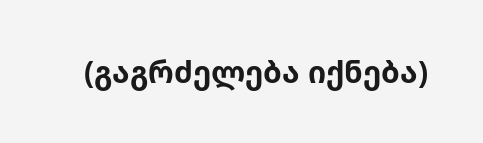(გაგრძელება იქნება)